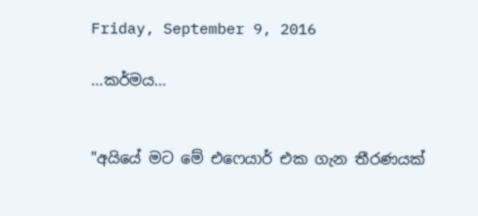Friday, September 9, 2016

...කර්මය...


"අයියේ මට මේ එෆෙයාර් එක ගැන තීරණයක්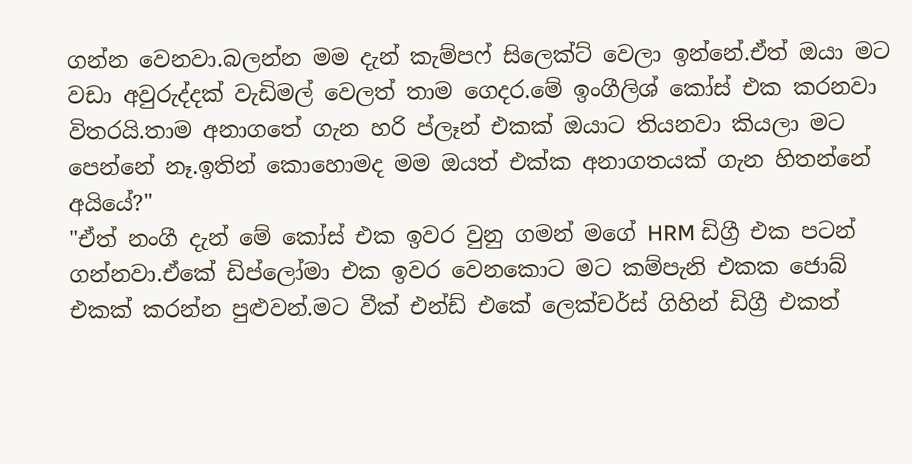ගන්න වෙනවා.බලන්න මම දැන් කැම්පෆ් සිලෙක්ට් වෙලා ඉන්නේ.ඒත් ඔයා මට වඩා අවුරුද්දක් වැඩිමල් වෙලත් තාම ගෙදර.මේ ඉංගීලිශ් කෝස් එක කරනවා විතරයි.තාම අනාගතේ ගැන හරි ප්ලෑන් එකක් ඔයාට තියනවා කියලා මට පෙන්නේ නෑ.ඉතින් කොහොමද මම ඔයත් එක්ක අනාගතයක් ගැන හිතන්නේ අයියේ?"
"ඒත් නංගී දැන් මේ කෝස් එක ඉවර වුනු ගමන් මගේ HRM ඩිග්‍රී එක පටන් ගන්නවා.ඒකේ ඩිප්ලෝමා එක ඉවර වෙනකොට මට කම්පැනි එකක ජොබ් එකක් කරන්න පුළුවන්.මට වීක් එන්ඩ් එකේ ලෙක්චර්ස් ගිහින් ඩිග්‍රී එකත්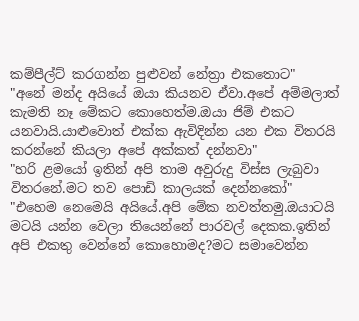කම්පීල්ට් කරගන්න පුළුවන් නේත්‍රා එකතොට"
"අනේ මන්ද අයියේ ඔයා කියනව ඒවා.අපේ අම්මලාත් කැමති නෑ මේකට කොහෙත්ම.ඔයා ජිම් එකට යනවායි.යාළුවොත් එක්ක ඇවිදින්න යන එක විතරයි කරන්නේ කියලා අපේ අක්කත් දන්නවා"
"හරි ළමයෝ ඉතින් අපි තාම අවුරුදු විස්ස ලැබුවා විතරනේ.මට තව පොඩි කාලයක් දෙන්නකෝ"
"එහෙම නෙමෙයි අයියේ.අපි මේක නවත්තමු.ඔයාටයි මටයි යන්න වෙලා තියෙන්නේ පාරවල් දෙකක.ඉතින් අපි එකතු වෙන්නේ කොහොමද?මට සමාවෙන්න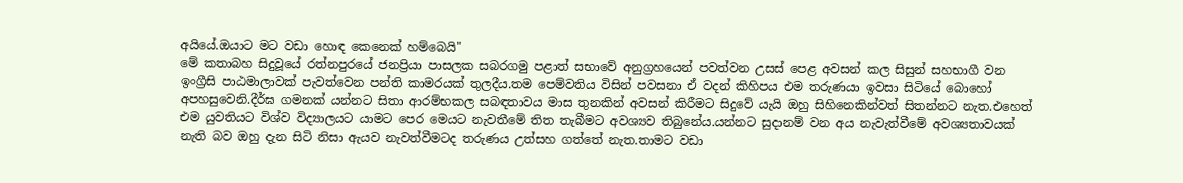අයියේ.ඔයාට මට වඩා හොඳ කෙනෙක් හම්බෙයි"
මේ කතාබහ සිදුවූයේ රත්නපුරයේ ජනප්‍රියා පාසලක සබරගමු පළාත් සභාවේ අනුග්‍රහයෙන් පවත්වන උසස් පෙළ අවසන් කල සිසුන් සහභාගී වන ඉංග්‍රීසි පාඨමාලාවක් පැවත්වෙන පන්ති කාමරයක් තුලදීය.තම පෙම්වතිය විසින් පවසනා ඒ වදන් කිහිපය එම තරුණයා ඉවසා සිටියේ බොහෝ අපහසුවෙනි.දීර්ඝ ගමනක් යන්නට සිතා ආරම්භකල සබඳතාවය මාස තුනකින් අවසන් කිරීමට සිදුවේ යැයි ඔහු සිහිනෙකින්වත් සිතන්නට නැත.එහෙත් එම යුවතියට විශ්ව විද්‍යාලයට යාමට පෙර මෙයට නැවතීමේ තිත තැබීමට අවශ්‍යව තිබුනේය.යන්නට සුදානම් වන අය නැවැත්වීමේ අවශ්‍යතාවයක් නැති බව ඔහු දැන සිටි නිසා ඇයව නැවත්වීමටද තරුණය උත්සහ ගත්තේ නැත.තාමට වඩා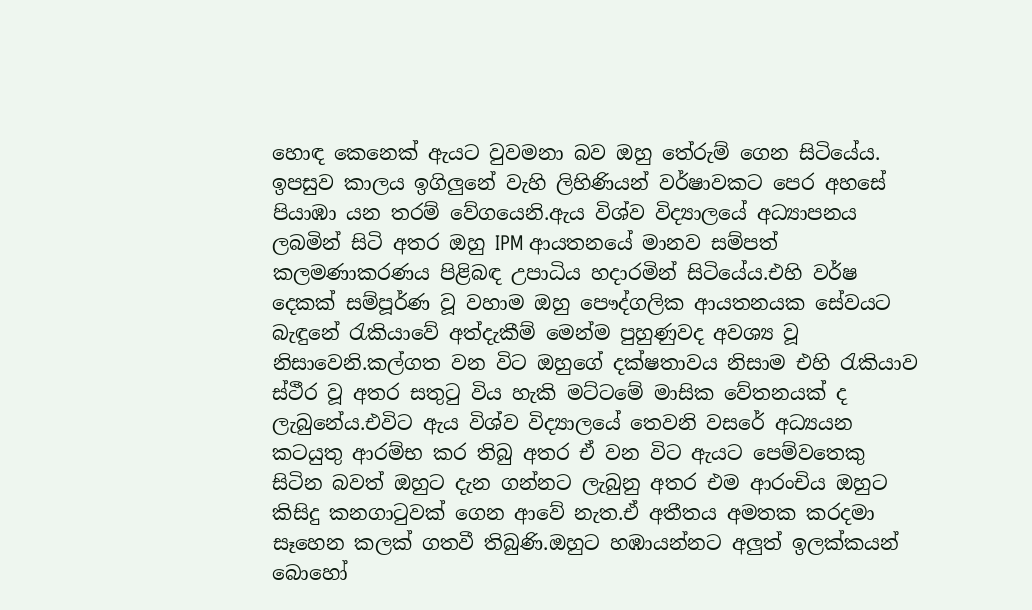හොඳ කෙනෙක් ඇයට වුවමනා බව ඔහු තේරුම් ගෙන සිටියේය.
ඉපසුව කාලය ඉගිලුනේ වැහි ලිහිණියන් වර්ෂාවකට පෙර අහසේ පියාඹා යන තරම් වේගයෙනි.ඇය විශ්ව විද්‍යාලයේ අධ්‍යාපනය ලබමින් සිටි අතර ඔහු IPM ආයතනයේ මානව සම්පත් කලමණාකරණය පිළිබඳ උපාධිය හදාරමින් සිටියේය.එහි වර්ෂ දෙකක් සම්පූර්ණ වූ වහාම ඔහු පෞද්ගලික ආයතනයක සේවයට බැඳුනේ ‍රැකියාවේ අත්දැකීම් මෙන්ම පුහුණුවද අවශ්‍ය වූ නිසාවෙනි.කල්ගත වන විට ඔහුගේ දක්ෂතාවය නිසාම එහි ‍රැකියාව ස්ථීර වූ අතර සතු‍ටු විය හැකි මට්ටමේ මාසික වේතනයක් ද ලැබුනේය.එවිට ඇය විශ්ව විද්‍යාලයේ තෙවනි වසරේ අධ්‍යයන කටයුතු ආරම්භ කර තිබු අතර ඒ වන විට ඇයට පෙම්වතෙකු සිටින බවත් ඔහුට දැන ගන්නට ලැබුනු අතර එම ආරංචිය ඔහුට කිසිදු කනගා‍ටුවක් ගෙන ආවේ නැත.ඒ අතීතය අමතක කරදමා සෑහෙන කලක් ගතවී තිබුණි.ඔහුට හඹායන්නට අලුත් ඉලක්කයන් බොහෝ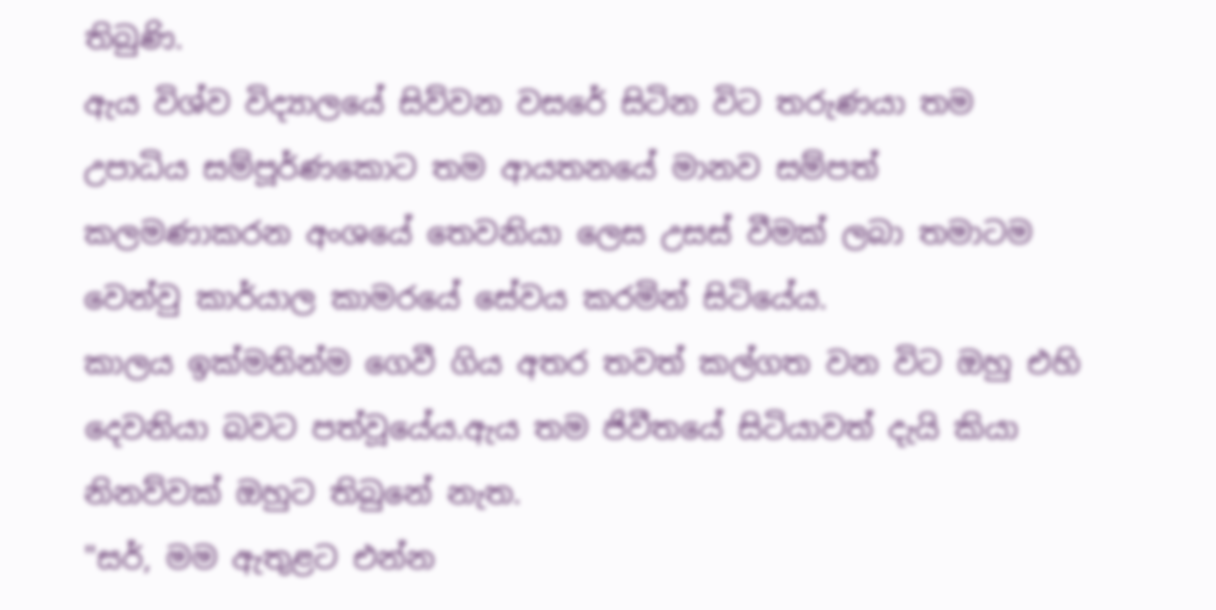තිබුණි.
ඇය විශ්ව විද්‍යාලයේ සිව්වන වසරේ සිටින විට තරුණයා තම උපාධිය සම්පූර්ණකොට තම ආයතනයේ මානව සම්පත් කලමණාකරන අංශයේ තෙවනියා ලෙස උසස් වීමක් ලබා තමාටම වෙන්වු කාර්යාල කාමරයේ සේවය කරමින් සිටියේය.
කාලය ඉක්මනින්ම ගෙවී ගිය අතර තවත් කල්ගත වන විට ඔහු එහි දෙවනියා බවට පත්වූයේය.ඇය තම ජිවීතයේ සිටියාවත් දැයි කියා නිනව්වක් ඔහුට තිබුනේ නැත.
"සර්, මම ඇතුළට එන්න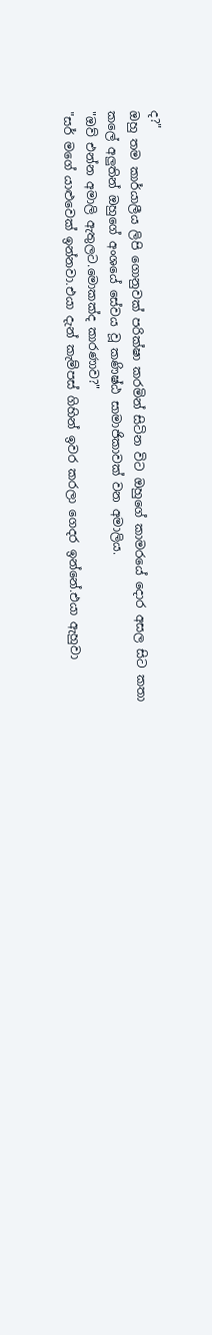ද?"
ඔහු තම කාර්යාලීය ලිපි ගොනුවක් පරික්ෂා කරමින් සිටින විට ඔහුගේ කාමරයේ දොර අසල සිට කතා කලේ අලුතින් ඔහුගේ අංශයේ සේවය වූ කණිෂ්ඨ සාමාජිකාවක් වන අමාලිය.
"ඔව් එන්න අමාලි ඇතුලට.මොකක්ද කාරණාව?"
"සර් මගේ යාළුවෙක් ඉන්නවා.එයා දැන් කැම්පස් ගිහින් ඉවර කරලා ගෙදර ඉන්නේ.එයා ඇහුවා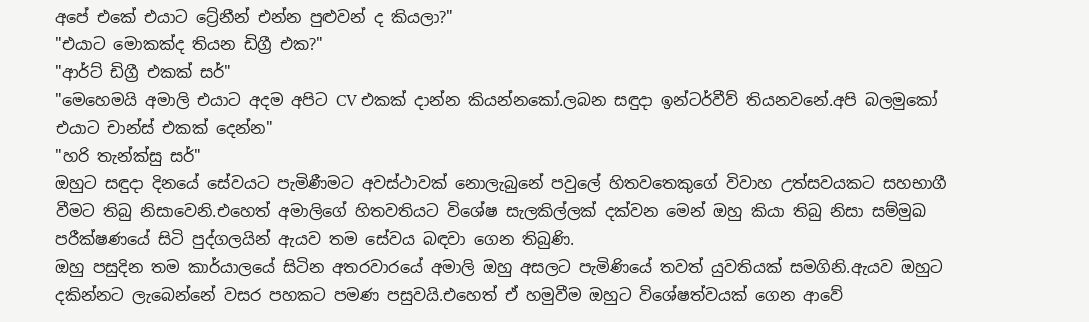අපේ එකේ එයාට ට්‍රේනීන් එන්න පුළුවන් ද කියලා?"
"එයාට මොකක්ද තියන ඩිග්‍රී එක?"
"ආර්ට් ඩිග්‍රී එකක් සර්"
"මෙහෙමයි අමාලි එයාට අදම අපිට CV එකක් දාන්න කියන්නකෝ.ලබන සඳුදා ඉන්ටර්වීව් තියනවනේ.අපි බලමුකෝ එයාට චාන්ස් එකක් දෙන්න"
"හරි තැන්ක්සු සර්"
ඔහුට සඳුදා දිනයේ සේවයට පැමිණීමට අවස්ථාවක් නොලැබුනේ පවුලේ හිතවතෙකුගේ විවාහ උත්සවයකට සහභාගී වීමට තිබු නිසාවෙනි.එහෙත් අමාලිගේ හිතවතියට විශේෂ සැලකිල්ලක් දක්වන මෙන් ඔහු කියා තිබු නිසා සම්මුඛ පරීක්ෂණයේ සිටි පුද්ගලයින් ඇයව තම සේවය බඳවා ගෙන තිබුණි.
ඔහු පසුදින තම කාර්යාලයේ සිටින අතරවාරයේ අමාලි ඔහු අසලට පැමිණියේ තවත් යුවතියක් සමගිනි.ඇයව ඔහුට දකින්නට ලැබෙන්නේ වසර පහකට පමණ පසුවයි.එහෙත් ඒ හමුවීම ඔහුට විශේෂත්වයක් ගෙන ආවේ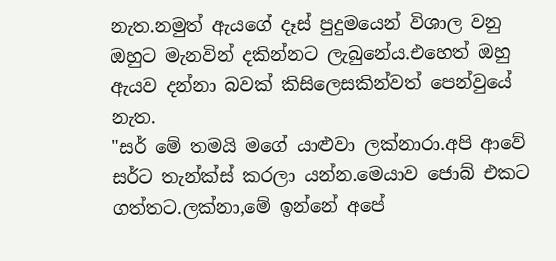නැත.නමුත් ඇයගේ දෑස් පුදුමයෙන් විශාල වනු ඔහුට මැනවින් දකින්නට ලැබුනේය.එහෙත් ඔහු ඇයව දන්නා බවක් කිසිලෙසකින්වත් පෙන්වුයේ නැත.
"සර් මේ තමයි මගේ යාළුවා ලක්නාරා.අපි ආවේ සර්ට තැන්ක්ස් කරලා යන්න.මෙයාව ජොබ් එකට ගත්තට.ලක්නා,මේ ඉන්නේ අපේ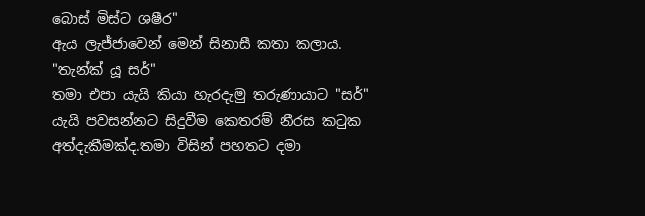බොස් මිස්ට ශෂීර"
ඇය ලැජ්ජාවෙන් මෙන් සිනාසී කතා කලාය.
"තැන්ක් යූ සර්"
තමා එපා යැයි කියා හැරදැමු තරුණායාට "සර්" යැයි පවසන්නට සිදුවීම කෙතරම් නීරස ක‍ටුක අත්දැකීමක්ද.තමා විසින් පහතට දමා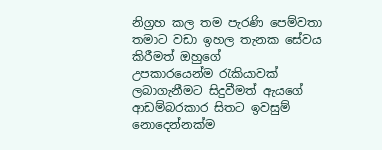නිග්‍රහ කල තම පැරණි පෙම්වතා තමාට වඩා ඉහල තැනක සේවය කිරීමත් ඔහුගේ උපකාරයෙන්ම ‍රැකියාවක් ලබාගැනීමට සිදුවීමත් ඇයගේ ආඩම්බරකාර සිතට ඉවසුම් නොදෙන්නක්ම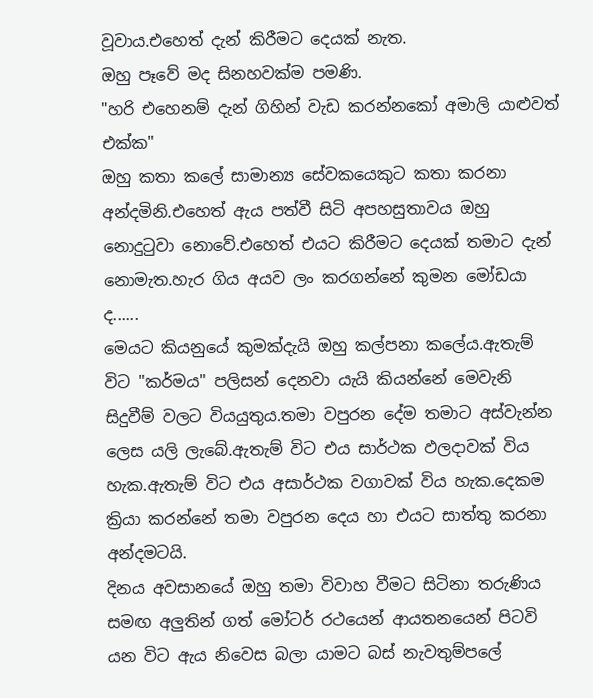වූවාය.එහෙත් දැන් කිරීමට දෙයක් නැත.
ඔහු පෑවේ මද සිනහවක්ම පමණි.
"හරි එහෙනම් දැන් ගිහින් වැඩ කරන්නකෝ අමාලි යාළුවත් එක්ක"
ඔහු කතා කලේ සාමාන්‍ය සේවකයෙකුට කතා කරනා අන්දමිනි.එහෙත් ඇය පත්වී සිටි අපහසුතාවය ඔහු නොදු‍ටුවා නොවේ.එහෙත් එයට කිරීමට දෙයක් තමාට දැන් නොමැත.හැර ගිය අයව ලං කරගන්නේ කුමන මෝඩයා ද......
මෙයට කියනුයේ කුමක්දැයි ඔහු කල්පනා කලේය.ඇතැම් විට "කර්මය" පලිසන් දෙනවා යැයි කියන්නේ මෙවැනි සිදුවීම් වලට වියයුතුය.තමා වපුරන දේම තමාට අස්වැන්න ලෙස යලි ලැබේ.ඇතැම් විට එය සාර්ථක ඵලදාවක් විය හැක.ඇතැම් විට එය අසාර්ථක වගාවක් විය හැක.දෙකම ක්‍රියා කරන්නේ තමා වපුරන දෙය හා එයට සාත්තු කරනා අන්දමටයි.
දිනය අවසානයේ ඔහු තමා විවාහ වීමට සිටිනා තරුණිය සමඟ අලුතින් ගත් මෝටර් රථයෙන් ආයතනයෙන් පිටවි යන විට ඇය නිවෙස බලා යාමට බස් නැවතුම්පලේ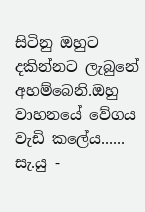සිටිනු ඔහුට දකින්නට ලැබුනේ අහම්බෙනි.ඔහු වාහනයේ වේගය වැඩි කලේය......
සැ.යු -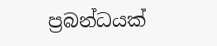ප්‍රබන්ධයක්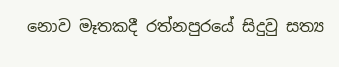නොව මෑතකදී රත්නපුරයේ සිදුවු සත්‍ය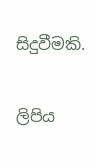සිදුවීමකි.

ලිපිය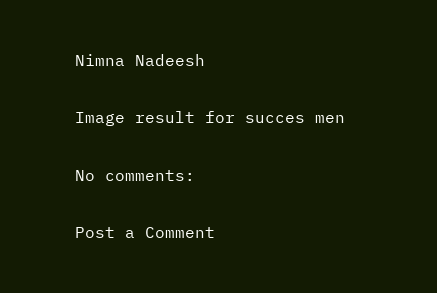Nimna Nadeesh

Image result for succes men

No comments:

Post a Comment